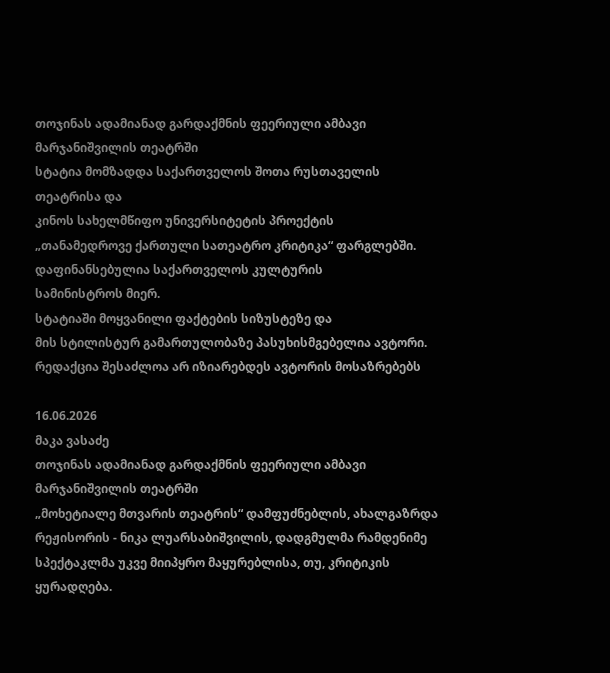თოჯინას ადამიანად გარდაქმნის ფეერიული ამბავი მარჯანიშვილის თეატრში
სტატია მომზადდა საქართველოს შოთა რუსთაველის თეატრისა და
კინოს სახელმწიფო უნივერსიტეტის პროექტის
„თანამედროვე ქართული სათეატრო კრიტიკა“ ფარგლებში.
დაფინანსებულია საქართველოს კულტურის
სამინისტროს მიერ.
სტატიაში მოყვანილი ფაქტების სიზუსტეზე და
მის სტილისტურ გამართულობაზე პასუხისმგებელია ავტორი.
რედაქცია შესაძლოა არ იზიარებდეს ავტორის მოსაზრებებს

16.06.2026
მაკა ვასაძე
თოჯინას ადამიანად გარდაქმნის ფეერიული ამბავი მარჯანიშვილის თეატრში
„მოხეტიალე მთვარის თეატრის“ დამფუძნებლის, ახალგაზრდა რეჟისორის - ნიკა ლუარსაბიშვილის, დადგმულმა რამდენიმე სპექტაკლმა უკვე მიიპყრო მაყურებლისა, თუ, კრიტიკის ყურადღება.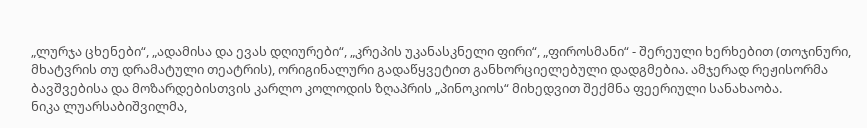„ლურჯა ცხენები“, „ადამისა და ევას დღიურები“, „კრეპის უკანასკნელი ფირი“, „ფიროსმანი“ - შერეული ხერხებით (თოჯინური, მხატვრის თუ დრამატული თეატრის), ორიგინალური გადაწყვეტით განხორციელებული დადგმებია. ამჯერად რეჟისორმა ბავშვებისა და მოზარდებისთვის კარლო კოლოდის ზღაპრის „პინოკიოს“ მიხედვით შექმნა ფეერიული სანახაობა.
ნიკა ლუარსაბიშვილმა,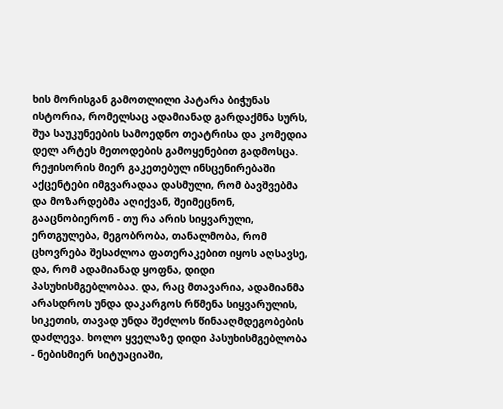ხის მორისგან გამოთლილი პატარა ბიჭუნას ისტორია, რომელსაც ადამიანად გარდაქმნა სურს, შუა საუკუნეების სამოედნო თეატრისა და კომედია დელ არტეს მეთოდების გამოყენებით გადმოსცა. რეჟისორის მიერ გაკეთებულ ინსცენირებაში აქცენტები იმგვარადაა დასმული, რომ ბავშვებმა და მოზარდებმა აღიქვან, შეიმეცნონ, გააცნობიერონ - თუ რა არის სიყვარული, ერთგულება, მეგობრობა, თანალმობა, რომ ცხოვრება შესაძლოა ფათერაკებით იყოს აღსავსე, და, რომ ადამიანად ყოფნა, დიდი პასუხისმგებლობაა. და, რაც მთავარია, ადამიანმა არასდროს უნდა დაკარგოს რწმენა სიყვარულის, სიკეთის, თავად უნდა შეძლოს წინააღმდეგობების დაძლევა. ხოლო ყველაზე დიდი პასუხისმგებლობა - ნებისმიერ სიტუაციაში,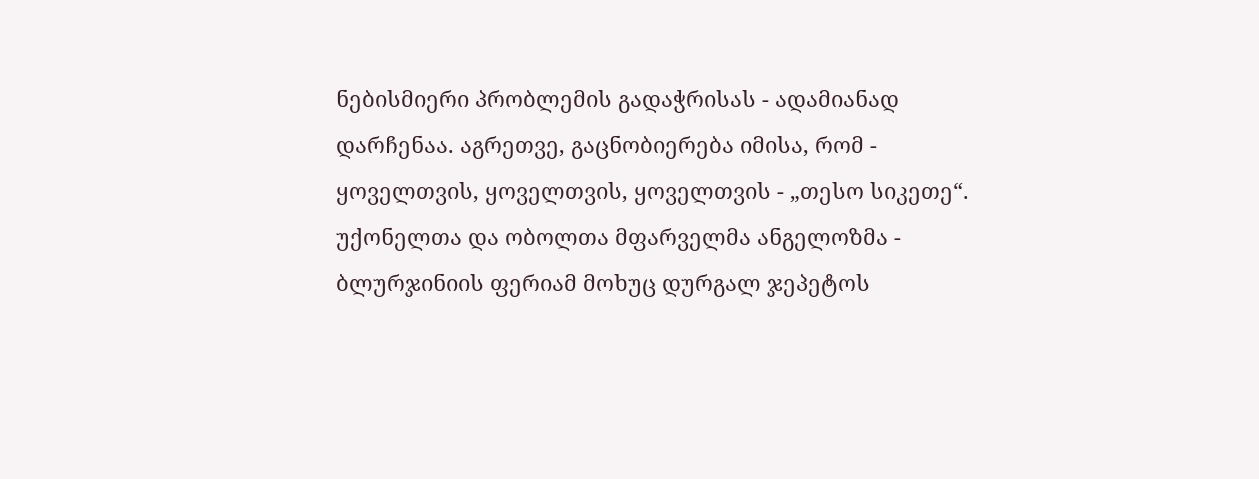ნებისმიერი პრობლემის გადაჭრისას - ადამიანად დარჩენაა. აგრეთვე, გაცნობიერება იმისა, რომ - ყოველთვის, ყოველთვის, ყოველთვის - „თესო სიკეთე“.
უქონელთა და ობოლთა მფარველმა ანგელოზმა - ბლურჯინიის ფერიამ მოხუც დურგალ ჯეპეტოს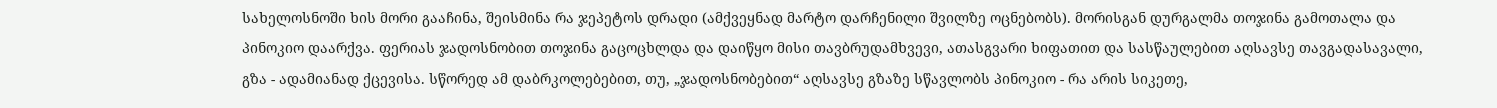სახელოსნოში ხის მორი გააჩინა, შეისმინა რა ჯეპეტოს დრადი (ამქვეყნად მარტო დარჩენილი შვილზე ოცნებობს). მორისგან დურგალმა თოჯინა გამოთალა და პინოკიო დაარქვა. ფერიას ჯადოსნობით თოჯინა გაცოცხლდა და დაიწყო მისი თავბრუდამხვევი, ათასგვარი ხიფათით და სასწაულებით აღსავსე თავგადასავალი, გზა - ადამიანად ქცევისა. სწორედ ამ დაბრკოლებებით, თუ, „ჯადოსნობებით“ აღსავსე გზაზე სწავლობს პინოკიო - რა არის სიკეთე,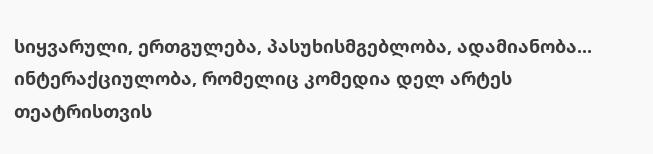სიყვარული, ერთგულება, პასუხისმგებლობა, ადამიანობა...
ინტერაქციულობა, რომელიც კომედია დელ არტეს თეატრისთვის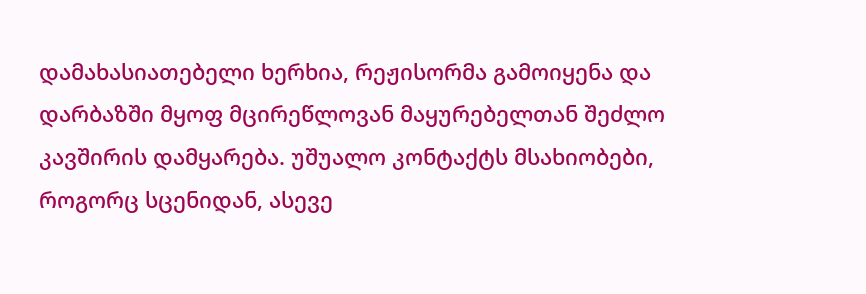დამახასიათებელი ხერხია, რეჟისორმა გამოიყენა და დარბაზში მყოფ მცირეწლოვან მაყურებელთან შეძლო კავშირის დამყარება. უშუალო კონტაქტს მსახიობები, როგორც სცენიდან, ასევე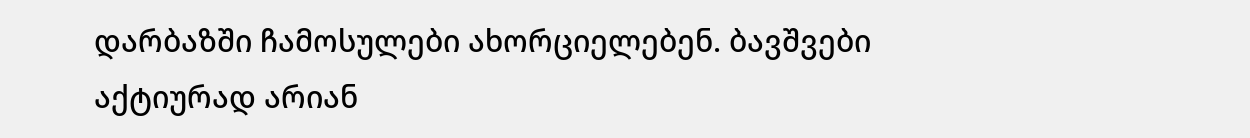დარბაზში ჩამოსულები ახორციელებენ. ბავშვები აქტიურად არიან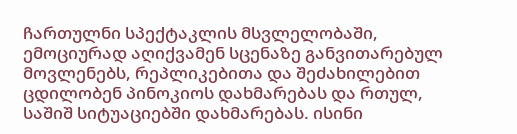ჩართულნი სპექტაკლის მსვლელობაში, ემოციურად აღიქვამენ სცენაზე განვითარებულ მოვლენებს, რეპლიკებითა და შეძახილებით ცდილობენ პინოკიოს დახმარებას და რთულ, საშიშ სიტუაციებში დახმარებას. ისინი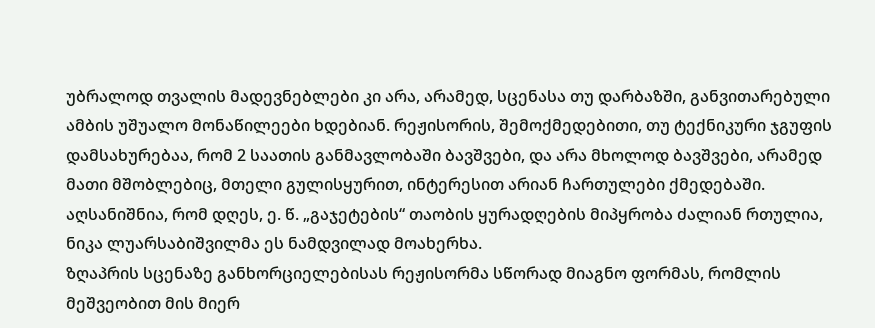უბრალოდ თვალის მადევნებლები კი არა, არამედ, სცენასა თუ დარბაზში, განვითარებული ამბის უშუალო მონაწილეები ხდებიან. რეჟისორის, შემოქმედებითი, თუ ტექნიკური ჯგუფის დამსახურებაა, რომ 2 საათის განმავლობაში ბავშვები, და არა მხოლოდ ბავშვები, არამედ მათი მშობლებიც, მთელი გულისყურით, ინტერესით არიან ჩართულები ქმედებაში. აღსანიშნია, რომ დღეს, ე. წ. „გაჯეტების“ თაობის ყურადღების მიპყრობა ძალიან რთულია, ნიკა ლუარსაბიშვილმა ეს ნამდვილად მოახერხა.
ზღაპრის სცენაზე განხორციელებისას რეჟისორმა სწორად მიაგნო ფორმას, რომლის მეშვეობით მის მიერ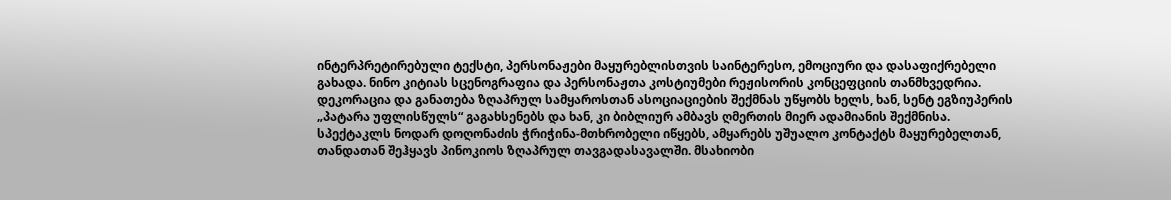ინტერპრეტირებული ტექსტი, პერსონაჟები მაყურებლისთვის საინტერესო, ემოციური და დასაფიქრებელი გახადა. ნინო კიტიას სცენოგრაფია და პერსონაჟთა კოსტიუმები რეჟისორის კონცეფციის თანმხვედრია. დეკორაცია და განათება ზღაპრულ სამყაროსთან ასოციაციების შექმნას უწყობს ხელს, ხან, სენტ ეგზიუპერის „პატარა უფლისწულს“ გაგახსენებს და ხან, კი ბიბლიურ ამბავს ღმერთის მიერ ადამიანის შექმნისა.
სპექტაკლს ნოდარ დოღონაძის ჭრიჭინა-მთხრობელი იწყებს, ამყარებს უშუალო კონტაქტს მაყურებელთან, თანდათან შეჰყავს პინოკიოს ზღაპრულ თავგადასავალში. მსახიობი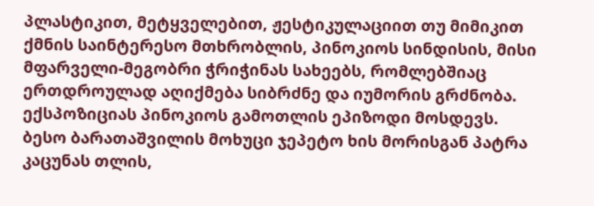პლასტიკით, მეტყველებით, ჟესტიკულაციით თუ მიმიკით ქმნის საინტერესო მთხრობლის, პინოკიოს სინდისის, მისი მფარველი-მეგობრი ჭრიჭინას სახეებს, რომლებშიაც ერთდროულად აღიქმება სიბრძნე და იუმორის გრძნობა.
ექსპოზიციას პინოკიოს გამოთლის ეპიზოდი მოსდევს. ბესო ბარათაშვილის მოხუცი ჯეპეტო ხის მორისგან პატრა კაცუნას თლის,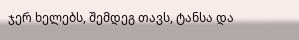ჯერ ხელებს, შემდეგ თავს, ტანსა და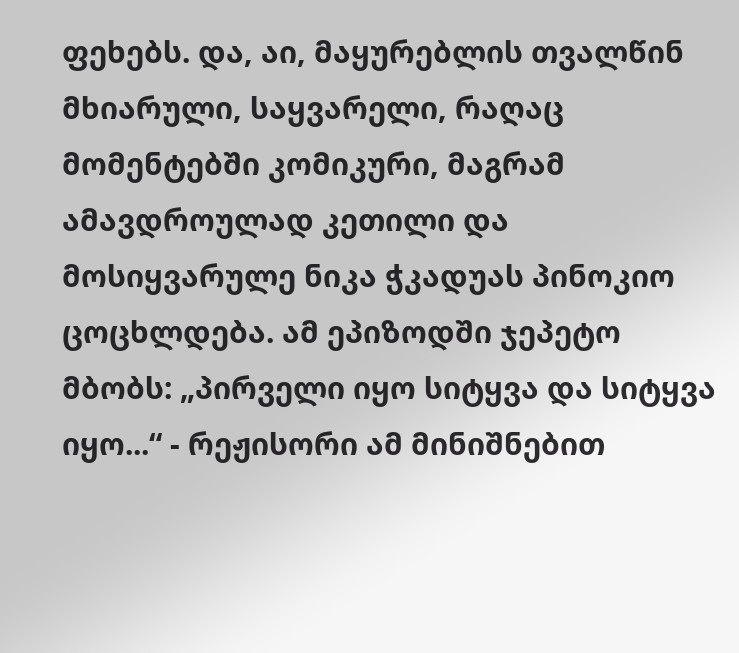ფეხებს. და, აი, მაყურებლის თვალწინ მხიარული, საყვარელი, რაღაც მომენტებში კომიკური, მაგრამ ამავდროულად კეთილი და მოსიყვარულე ნიკა ჭკადუას პინოკიო ცოცხლდება. ამ ეპიზოდში ჯეპეტო მბობს: „პირველი იყო სიტყვა და სიტყვა იყო...“ - რეჟისორი ამ მინიშნებით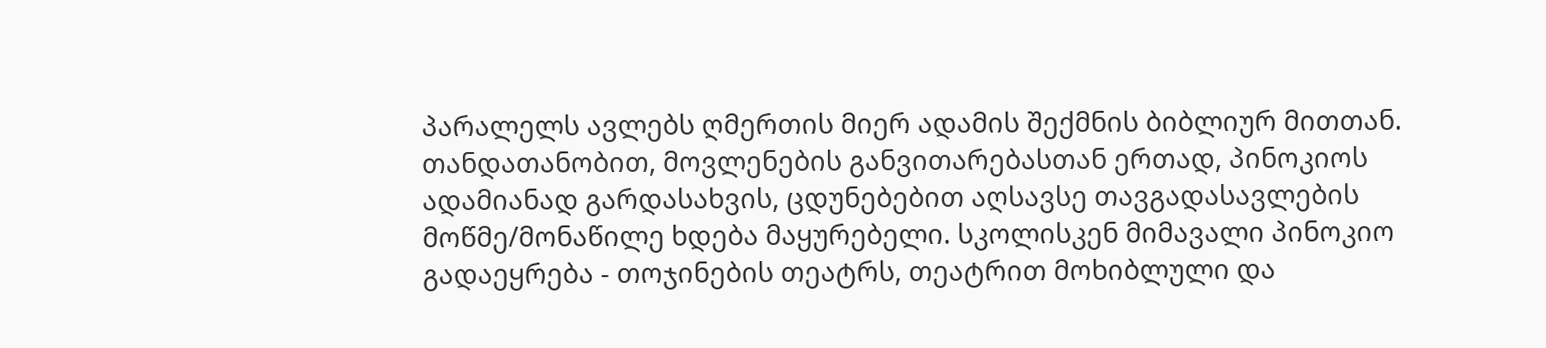პარალელს ავლებს ღმერთის მიერ ადამის შექმნის ბიბლიურ მითთან.
თანდათანობით, მოვლენების განვითარებასთან ერთად, პინოკიოს ადამიანად გარდასახვის, ცდუნებებით აღსავსე თავგადასავლების მოწმე/მონაწილე ხდება მაყურებელი. სკოლისკენ მიმავალი პინოკიო გადაეყრება - თოჯინების თეატრს, თეატრით მოხიბლული და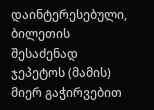დაინტერესებული, ბილეთის შესაძენად ჯეპეტოს (მამის) მიერ გაჭირვებით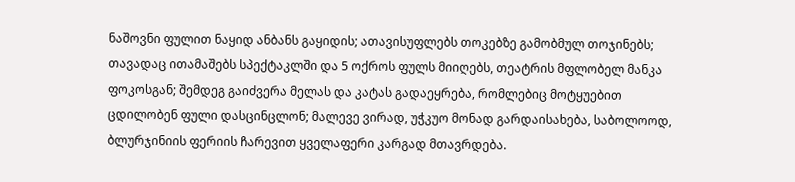ნაშოვნი ფულით ნაყიდ ანბანს გაყიდის; ათავისუფლებს თოკებზე გამობმულ თოჯინებს; თავადაც ითამაშებს სპექტაკლში და 5 ოქროს ფულს მიიღებს, თეატრის მფლობელ მანკა ფოკოსგან; შემდეგ გაიძვერა მელას და კატას გადაეყრება, რომლებიც მოტყუებით ცდილობენ ფული დასცინცლონ; მალევე ვირად, უჭკუო მონად გარდაისახება, საბოლოოდ, ბლურჯინიის ფერიის ჩარევით ყველაფერი კარგად მთავრდება.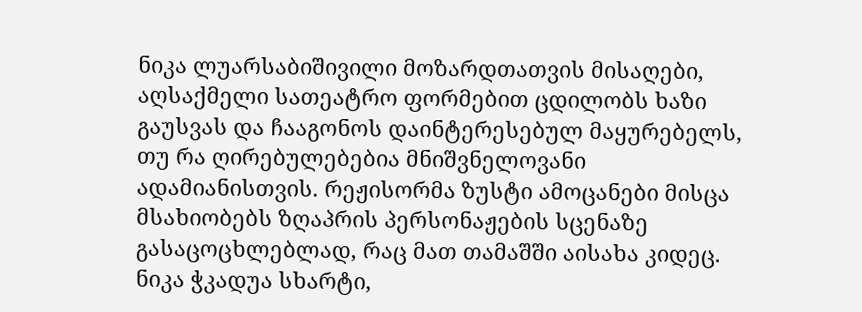ნიკა ლუარსაბიშივილი მოზარდთათვის მისაღები, აღსაქმელი სათეატრო ფორმებით ცდილობს ხაზი გაუსვას და ჩააგონოს დაინტერესებულ მაყურებელს, თუ რა ღირებულებებია მნიშვნელოვანი ადამიანისთვის. რეჟისორმა ზუსტი ამოცანები მისცა მსახიობებს ზღაპრის პერსონაჟების სცენაზე გასაცოცხლებლად, რაც მათ თამაშში აისახა კიდეც.
ნიკა ჭკადუა სხარტი,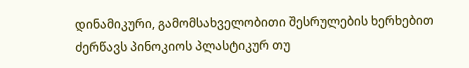დინამიკური, გამომსახველობითი შესრულების ხერხებით ძერწავს პინოკიოს პლასტიკურ თუ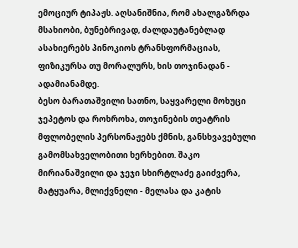ემოციურ ტიპაჟს. აღსანიშნია, რომ ახალგაზრდა მსახიობი, ბუნებრივად, ძალდაუტანებლად ასახიერებს პინოკიოს ტრანსფორმაციას, ფიზიკურსა თუ მორალურს, ხის თოჯინადან - ადამიანამდე.
ბესო ბარათაშვილი სათნო, საყვარელი მოხუცი ჯეპეტოს და როხროხა, თოჯინების თეატრის მფლობელის პერსონაჟებს ქმნის, განსხვავებული გამომსახველობითი ხერხებით. შაკო მირიანაშვილი და ჯეჯი სხირტლაძე გაიძვერა, მატყუარა, მლიქვნელი - მელასა და კატის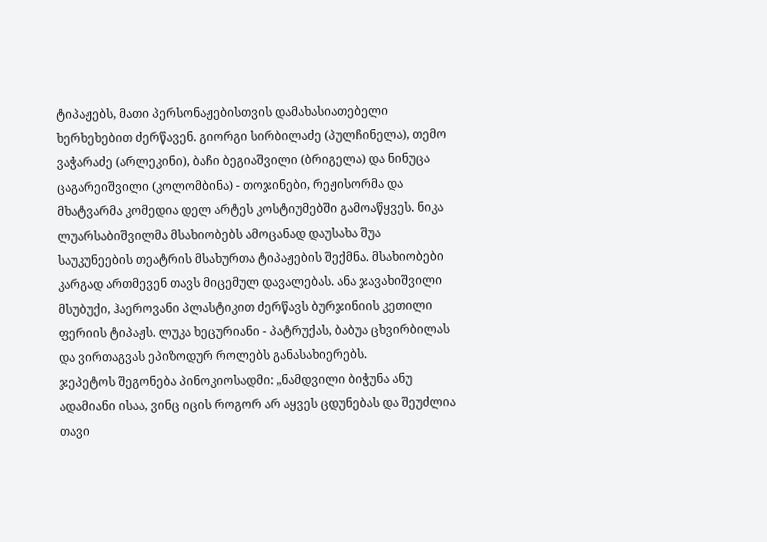ტიპაჟებს, მათი პერსონაჟებისთვის დამახასიათებელი ხერხეხებით ძერწავენ. გიორგი სირბილაძე (პულჩინელა), თემო ვაჭარაძე (არლეკინი), ბაჩი ბეგიაშვილი (ბრიგელა) და ნინუცა ცაგარეიშვილი (კოლომბინა) - თოჯინები, რეჟისორმა და მხატვარმა კომედია დელ არტეს კოსტიუმებში გამოაწყვეს. ნიკა ლუარსაბიშვილმა მსახიობებს ამოცანად დაუსახა შუა საუკუნეების თეატრის მსახურთა ტიპაჟების შექმნა. მსახიობები კარგად ართმევენ თავს მიცემულ დავალებას. ანა ჯავახიშვილი მსუბუქი, ჰაეროვანი პლასტიკით ძერწავს ბურჯინიის კეთილი ფერიის ტიპაჟს. ლუკა ხეცურიანი - პატრუქას, ბაბუა ცხვირბილას და ვირთაგვას ეპიზოდურ როლებს განასახიერებს.
ჯეპეტოს შეგონება პინოკიოსადმი: „ნამდვილი ბიჭუნა ანუ ადამიანი ისაა, ვინც იცის როგორ არ აყვეს ცდუნებას და შეუძლია თავი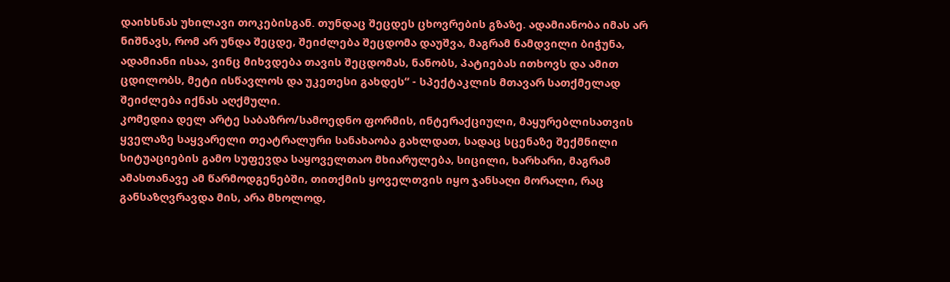დაიხსნას უხილავი თოკებისგან. თუნდაც შეცდეს ცხოვრების გზაზე. ადამიანობა იმას არ ნიშნავს, რომ არ უნდა შეცდე, შეიძლება შეცდომა დაუშვა, მაგრამ ნამდვილი ბიჭუნა, ადამიანი ისაა, ვინც მიხვდება თავის შეცდომას, ნანობს, პატიებას ითხოვს და ამით ცდილობს, მეტი ისწავლოს და უკეთესი გახდეს“ - სპექტაკლის მთავარ სათქმელად შეიძლება იქნას აღქმული.
კომედია დელ არტე საბაზრო/სამოედნო ფორმის, ინტერაქციული, მაყურებლისათვის ყველაზე საყვარელი თეატრალური სანახაობა გახლდათ, სადაც სცენაზე შექმნილი სიტუაციების გამო სუფევდა საყოველთაო მხიარულება, სიცილი, ხარხარი, მაგრამ ამასთანავე ამ წარმოდგენებში, თითქმის ყოველთვის იყო ჯანსაღი მორალი, რაც განსაზღვრავდა მის, არა მხოლოდ,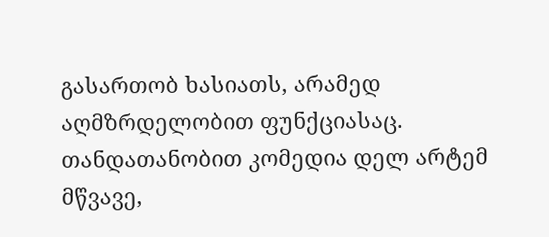გასართობ ხასიათს, არამედ აღმზრდელობით ფუნქციასაც. თანდათანობით კომედია დელ არტემ მწვავე,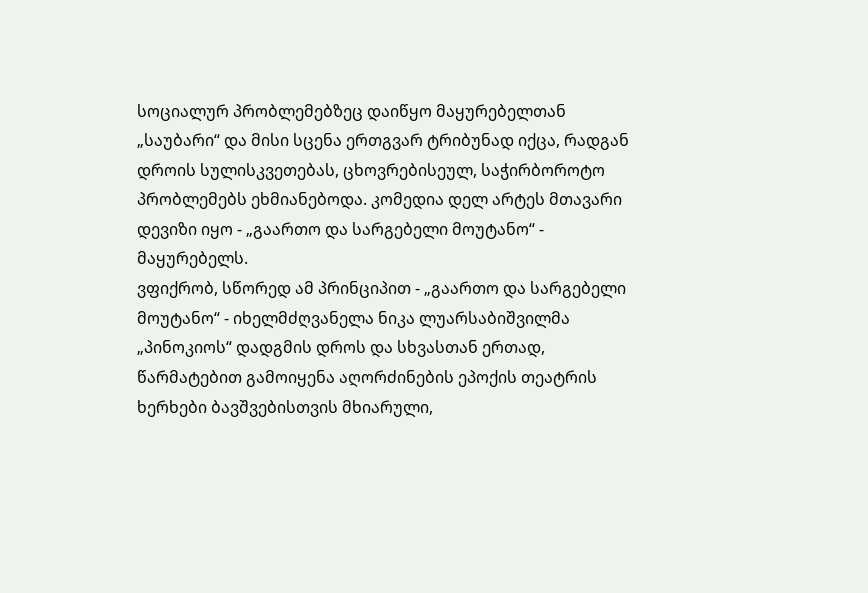სოციალურ პრობლემებზეც დაიწყო მაყურებელთან „საუბარი“ და მისი სცენა ერთგვარ ტრიბუნად იქცა, რადგან დროის სულისკვეთებას, ცხოვრებისეულ, საჭირბოროტო პრობლემებს ეხმიანებოდა. კომედია დელ არტეს მთავარი დევიზი იყო - „გაართო და სარგებელი მოუტანო“ - მაყურებელს.
ვფიქრობ, სწორედ ამ პრინციპით - „გაართო და სარგებელი მოუტანო“ - იხელმძღვანელა ნიკა ლუარსაბიშვილმა „პინოკიოს“ დადგმის დროს და სხვასთან ერთად, წარმატებით გამოიყენა აღორძინების ეპოქის თეატრის ხერხები ბავშვებისთვის მხიარული,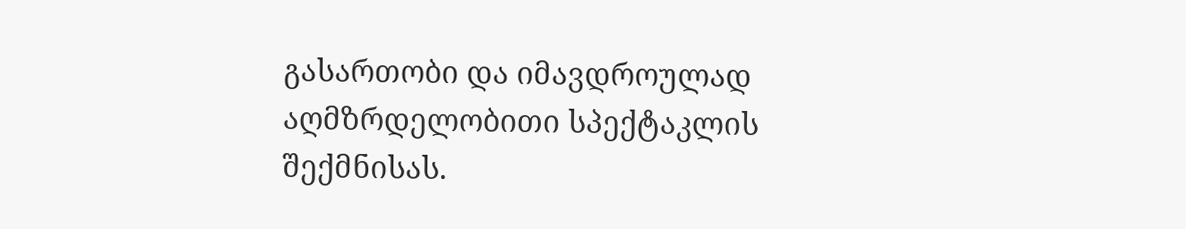გასართობი და იმავდროულად აღმზრდელობითი სპექტაკლის შექმნისას.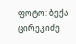ფოტო: ბექა ცირეკიძე